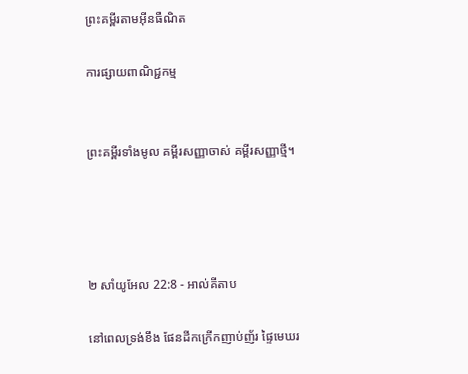ព្រះគម្ពីរតាមអ៊ីនធឺណិត

ការផ្សាយពាណិជ្ជកម្ម


ព្រះគម្ពីរទាំងមូល គម្ពីរសញ្ញាចាស់ គម្ពីរសញ្ញាថ្មី។




២ សាំ‌យូ‌អែល 22:8 - អាល់គីតាប

នៅពេលទ្រង់ខឹង ផែនដីកក្រើកញាប់‌ញ័រ ផ្ទៃមេឃរ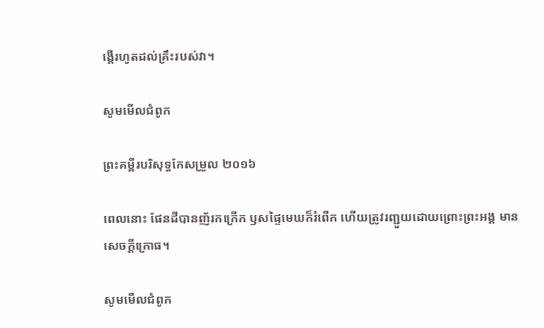ង្គើរហូតដល់គ្រឹះរបស់វា។

សូមមើលជំពូក

ព្រះគម្ពីរបរិសុទ្ធកែសម្រួល ២០១៦

ពេលនោះ ផែនដីបានញ័រកក្រើក ឫសផ្ទៃមេឃក៏រំពើក ហើយត្រូវរញ្ជួយដោយព្រោះព្រះ‌អង្គ មានសេចក្ដីក្រោធ។

សូមមើលជំពូក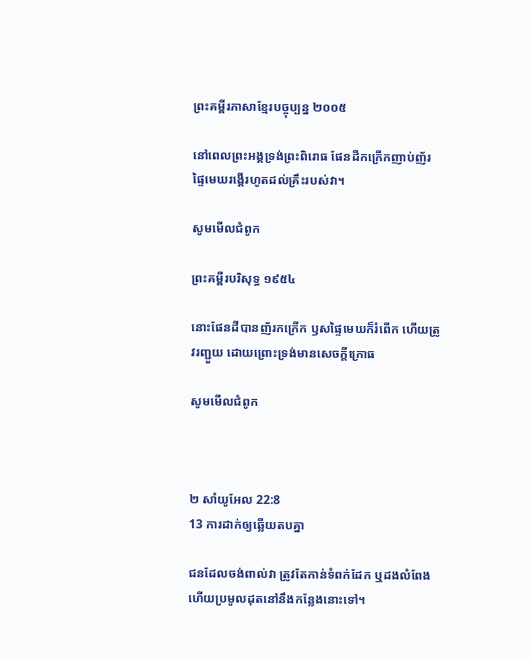ព្រះគម្ពីរភាសាខ្មែរបច្ចុប្បន្ន ២០០៥

នៅពេលព្រះអង្គទ្រង់ព្រះ‌ពិរោធ ផែនដីកក្រើកញាប់‌ញ័រ ផ្ទៃមេឃរង្គើរហូតដល់គ្រឹះរបស់វា។

សូមមើលជំពូក

ព្រះគម្ពីរបរិសុទ្ធ ១៩៥៤

នោះផែនដីបានញ័រកក្រើក ឫសផ្ទៃមេឃក៏រំពើក ហើយត្រូវរញ្ជួយ ដោយព្រោះទ្រង់មានសេចក្ដីក្រោធ

សូមមើលជំពូក



២ សាំ‌យូ‌អែល 22:8
13 ការដាក់ឲ្យឆ្លើយតបគ្នា

ជនដែលចង់ពាល់វា ត្រូវតែកាន់ទំពក់ដែក ឬដងលំពែង ហើយប្រមូលដុតនៅនឹងកន្លែងនោះទៅ។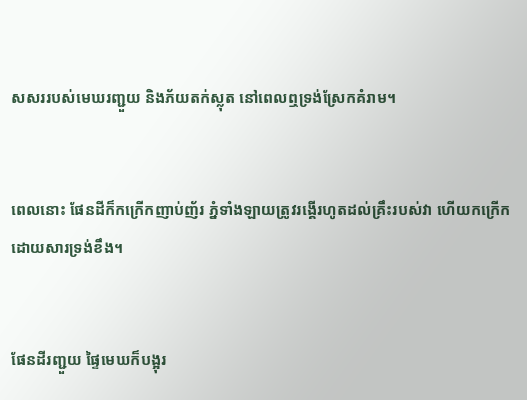សសររបស់មេឃរញ្ជួយ និងភ័យតក់‌ស្លុត នៅពេលឮទ្រង់ស្រែកគំរាម។


ពេលនោះ ផែនដីក៏កក្រើកញាប់‌ញ័រ ភ្នំទាំង‌ឡាយត្រូវរង្គើរហូតដល់គ្រឹះរបស់វា ហើយកក្រើក ដោយ‌សារទ្រង់ខឹង។


ផែនដីរញ្ជួយ ផ្ទៃមេឃក៏បង្អុរ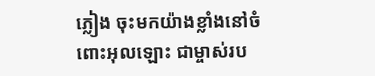ភ្លៀង ចុះមកយ៉ាងខ្លាំងនៅចំពោះអុលឡោះ ជាម្ចាស់រប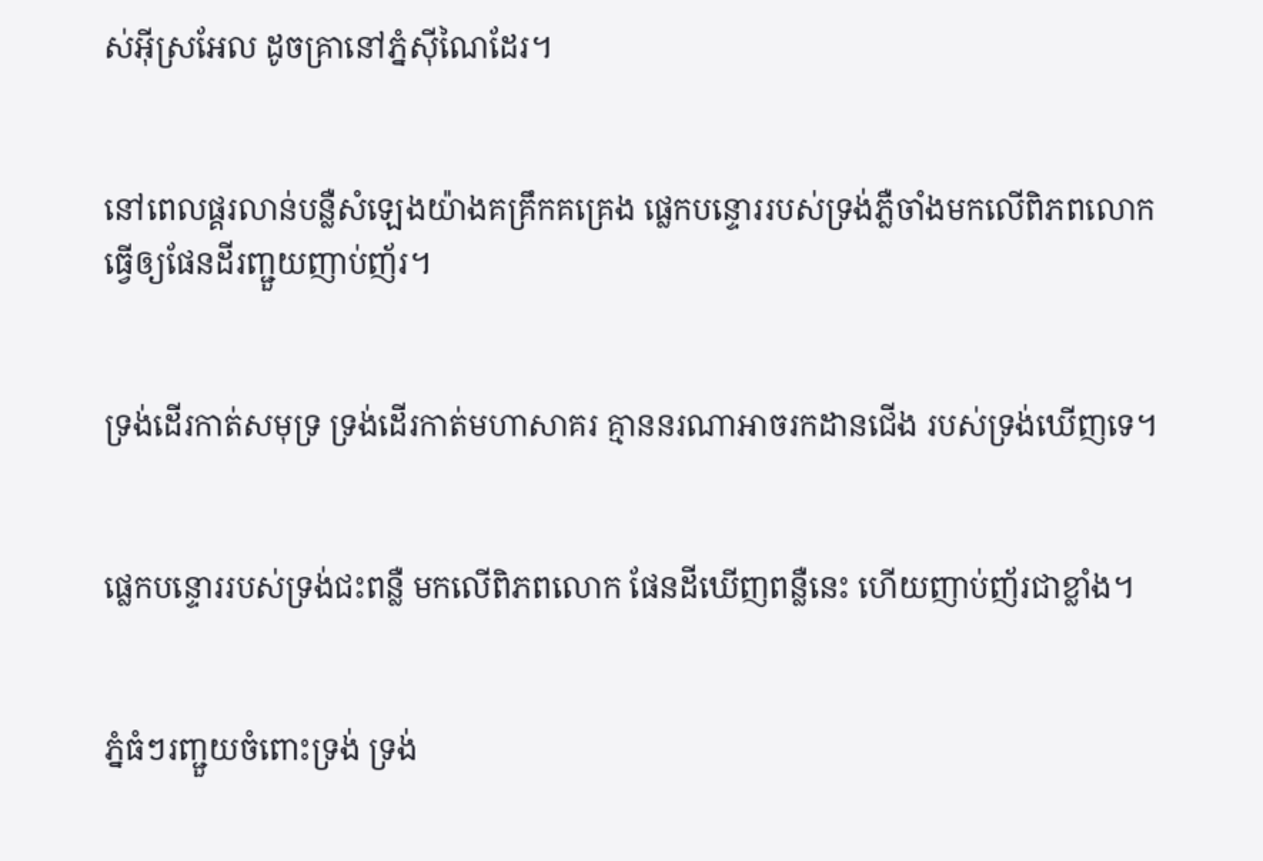ស់អ៊ីស្រ‌អែល ដូចគ្រានៅភ្នំស៊ីណៃដែរ។


នៅពេលផ្គរ‌លាន់បន្លឺសំឡេងយ៉ាងគគ្រឹក‌គគ្រេង ផ្លេកបន្ទោររបស់ទ្រង់ភ្លឺចាំងមកលើពិភពលោក ធ្វើឲ្យផែនដីរញ្ជួយញាប់‌ញ័រ។


ទ្រង់ដើរកាត់សមុទ្រ ទ្រង់ដើរកាត់មហា‌សាគរ គ្មាននរណាអាចរកដានជើង របស់ទ្រង់ឃើញទេ។


ផ្លេកបន្ទោររបស់ទ្រង់ជះពន្លឺ មកលើពិភពលោក ផែនដីឃើញពន្លឺនេះ ហើយញាប់‌ញ័រជាខ្លាំង។


ភ្នំធំៗរញ្ជួយចំពោះទ្រង់ ទ្រង់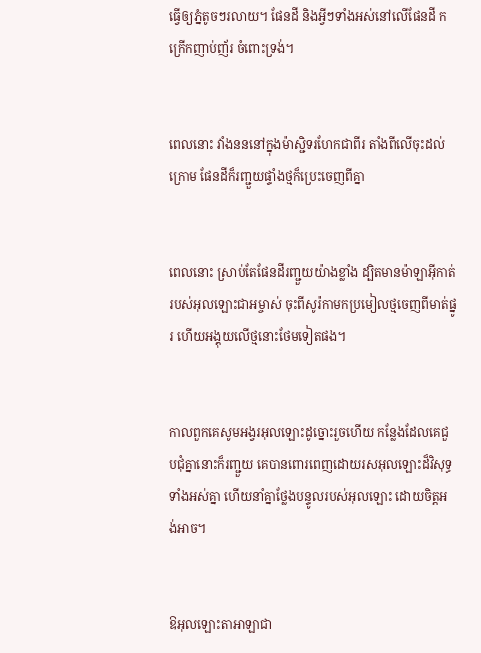ធ្វើឲ្យភ្នំតូចៗរលាយ។ ផែនដី និងអ្វីៗទាំងអស់នៅលើផែនដី កក្រើកញាប់‌ញ័រ ចំពោះទ្រង់។


ពេលនោះ វាំងនននៅក្នុងម៉ាស្ជិទរហែកជាពីរ តាំងពីលើចុះដល់ក្រោម ផែនដីក៏រញ្ជួយផ្ទាំងថ្មក៏ប្រេះចេញពីគ្នា


ពេលនោះ ស្រាប់តែផែនដីរញ្ជួយយ៉ាងខ្លាំង ដ្បិតមានម៉ាឡា‌អ៊ីកាត់របស់អុលឡោះ‌ជាអម្ចាស់ ចុះពីសូរ៉កាមកប្រមៀលថ្មចេញពីមាត់ផ្នូរ ហើយអង្គុយលើថ្មនោះថែមទៀតផង។


កាលពួកគេសូម‌អង្វរអុលឡោះដូច្នោះរួចហើយ កន្លែងដែលគេជួប‌ជុំគ្នានោះក៏រញ្ជួយ គេបានពោរ‌ពេញដោយរស‌អុលឡោះដ៏វិសុទ្ធទាំងអស់គ្នា ហើយនាំគ្នាថ្លែងបន្ទូលរបស់អុលឡោះ ដោយចិត្ដអង់‌អាច។


ឱអុលឡោះ‌តាអាឡាជា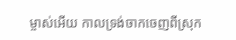ម្ចាស់អើយ កាលទ្រង់ចាកចេញពីស្រុក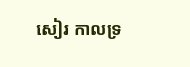សៀរ កាលទ្រ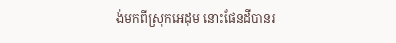ង់មកពីស្រុកអេដុម នោះផែនដីបានរ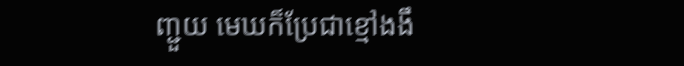ញ្ជួយ មេឃក៏ប្រែជាខ្មៅងងឹ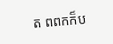ត ពពកក៏ប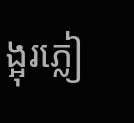ង្អុរភ្លៀ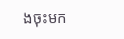ងចុះមក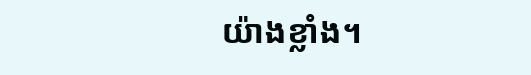យ៉ាងខ្លាំង។